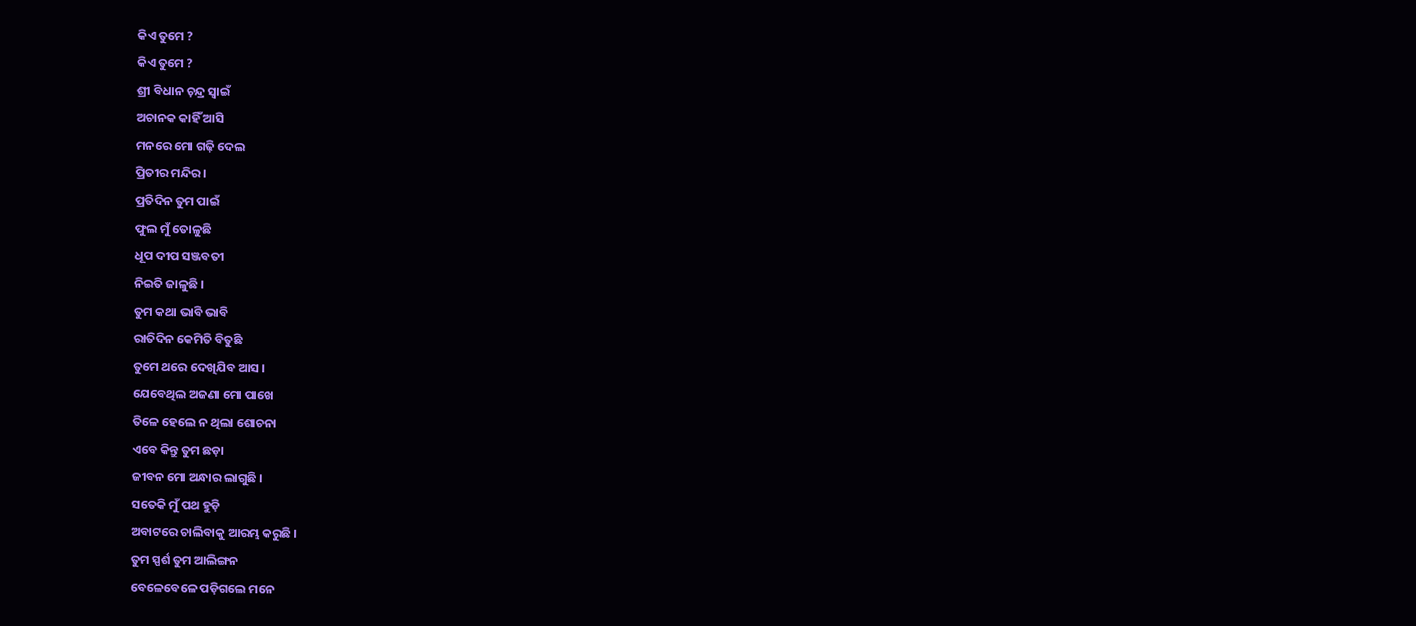କିଏ ତୁମେ ?
କିଏ ତୁମେ ?
ଶ୍ରୀ ବିଧାନ ଚ଼ନ୍ଦ୍ର ସ୍ୱାଇଁ
ଅଚାନକ କାହିଁ ଆସି
ମନରେ ମୋ ଗଢ଼ି ଦେଲ
ପ୍ରିତୀର ମନ୍ଦିର ।
ପ୍ରତିଦିନ ତୁମ ପାଇଁ
ଫୁଲ ମୁଁ ତୋଳୁଛି
ଧୂପ ଦୀପ ସଞ୍ଜବତୀ
ନିଇତି ଜାଳୁଛି ।
ତୁମ କଥା ଭାବି ଭାବି
ରାତିଦିନ କେମିତି ବିତୁଛି
ତୁମେ ଥରେ ଦେଖିଯିବ ଆସ ।
ଯେବେଥିଲ ଅଜଣା ମୋ ପାଖେ
ତିଳେ ହେଲେ ନ ଥିଲା ଶୋଚନା
ଏବେ କିନ୍ତୁ ତୁମ ଛଡ଼ା
ଜୀବନ ମୋ ଅନ୍ଧାର ଲାଗୁଛି ।
ସତେକି ମୁଁ ପଥ ହୁଡ଼ି
ଅବାଟରେ ଚାଲିବାକୁ ଆରମ୍ଭ କରୁଛି ।
ତୁମ ସ୍ପର୍ଶ ତୁମ ଆଲିଙ୍ଗନ
ବେଳେବେଳେ ପଡ଼ିଗଲେ ମନେ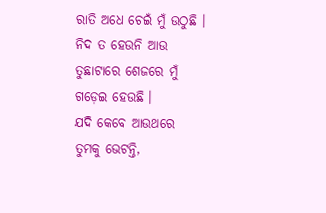ରାତି ଅଧେ ଚେଇଁ ମୁଁ ଉଠୁଛି ।
ନିଦ ତ ହେଉନି ଆଉ
ତୁଛାଟାରେ ଶେଜରେ ମୁଁ
ଗଡ଼େଇ ହେଉଛି ।
ଯଦି କେବେ ଆଉଥରେ
ତୁମକୁ ଭେଟନ୍ତି,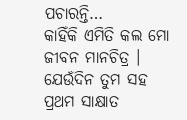ପଚାରନ୍ତି…
କାହିଁକି ଏମିତି କଲ ମୋ
ଜୀବନ ମାନଚିତ୍ର ।
ଯେଉଁଦିନ ତୁମ ସହ
ପ୍ରଥମ ସାକ୍ଷାତ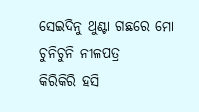ସେଇଦିନୁ ଥୁଣ୍ଟା ଗଛରେ ମୋ
ଚୁନିଚୁନି ନୀଳପତ୍ର
କିରିକିରି ହସି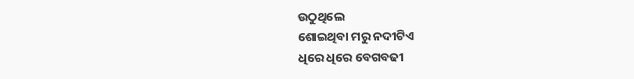ଉଠୁଥିଲେ
ଶୋଇଥିବା ମରୁ ନଦୀଟିଏ
ଧିରେ ଧିରେ ବେଗବଢୀ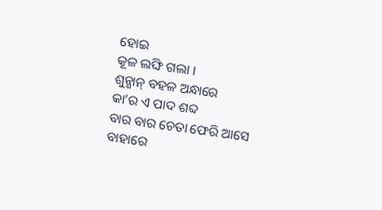ହୋଇ
କୂଳ ଲଙ୍ଘି ଗଲା ।
ଶୁନ୍ଶାନ୍ ବହଳ ଅନ୍ଧାରେ
କା’ର ଏ ପାଦ ଶବ୍ଦ
ବାର ବାର ଚେତା ଫେରି ଆସେ
ବାହାରେ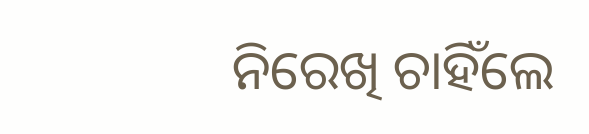ନିରେଖି ଚାହିଁଲେ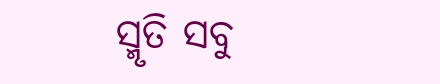ସ୍ମୃତି ସବୁ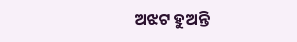ଅଝଟ ହୁଅନ୍ତି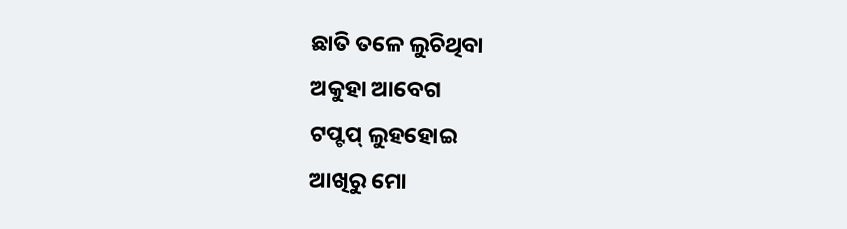ଛାତି ତଳେ ଲୁଚିଥିବା
ଅକୁହା ଆବେଗ
ଟପ୍ଟପ୍ ଲୁହହୋଇ
ଆଖିରୁ ମୋ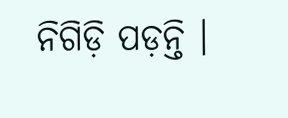ନିଗିଡ଼ି ପଡ଼ନ୍ତି ।